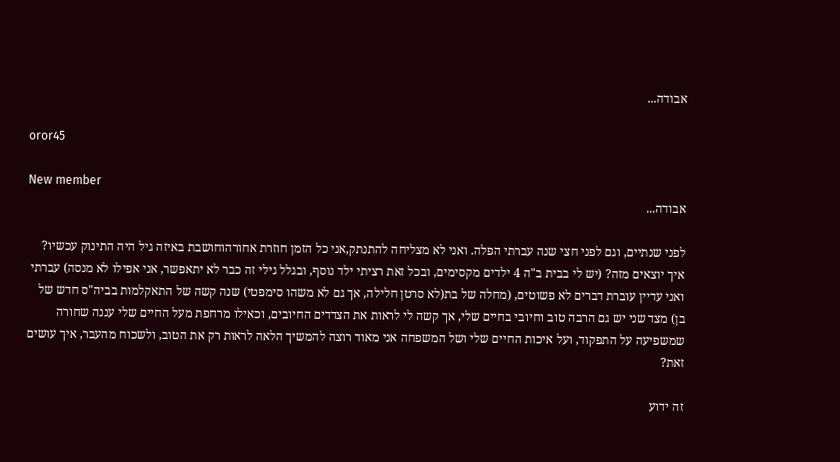אבודה...

oror45

New member
אבודה...

לפני שנתיים, וגם לפני חצי שנה עברתי הפלה. ואני לא מצליחה להתנתק,אני כל הזמן חוזרת אחורהוחושבת באיזה גיל היה התינוק עכשיו? איך יוצאים מזה? (יש לי בבית ב"ה 4 ילדים מקסימים, ובכל זאת רציתי ילד נוסף, ובגלל גילי זה כבר לא יתאפשר, אני אפילו לא מנסה) עברתי ואני עדיין עוברת דברים לא פשוטים, (מחלה של בת(לא סרטן חלילה, אך גם לא משהו סימפטי) שנה קשה של התאקלמות בביה"ס חדש של בן) מצד שני יש גם הרבה טוב וחיובי בחיים שלי, אך קשה לי לראות את הצדדים החיובים, וכאילו מרחפת מעל החיים שלי עננה שחורה שמשפיעה על התפקוד, ועל איכות החיים שלי ושל המשפחה אני מאוד רוצה להמשיך הלאה לראות רק את הטוב, ולשכוח מהעבר, איך עושים זאת?

זה ידוע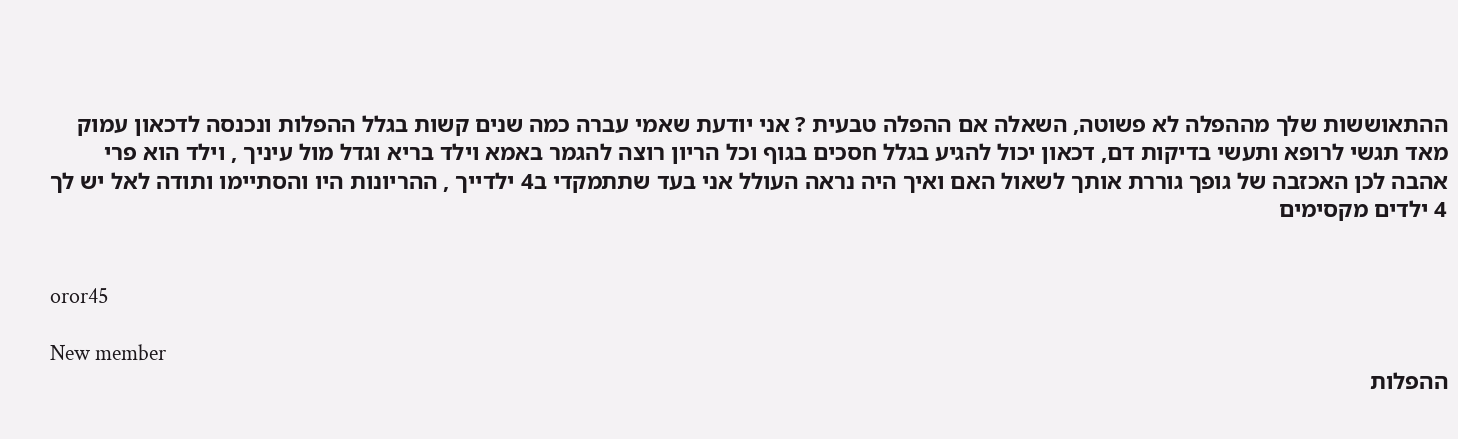ההתאוששות שלך מההפלה לא פשוטה, השאלה אם ההפלה טבעית ? אני יודעת שאמי עברה כמה שנים קשות בגלל ההפלות ונכנסה לדכאון עמוק מאד תגשי לרופא ותעשי בדיקות דם, דכאון יכול להגיע בגלל חסכים בגוף וכל הריון רוצה להגמר באמא וילד בריא וגדל מול עיניך , וילד הוא פרי אהבה לכן האכזבה של גופך גוררת אותך לשאול האם ואיך היה נראה העולל אני בעד שתתמקדי ב4 ילדייך , ההריונות היו והסתיימו ותודה לאל יש לך 4 ילדים מקסימים


oror45

New member
ההפלות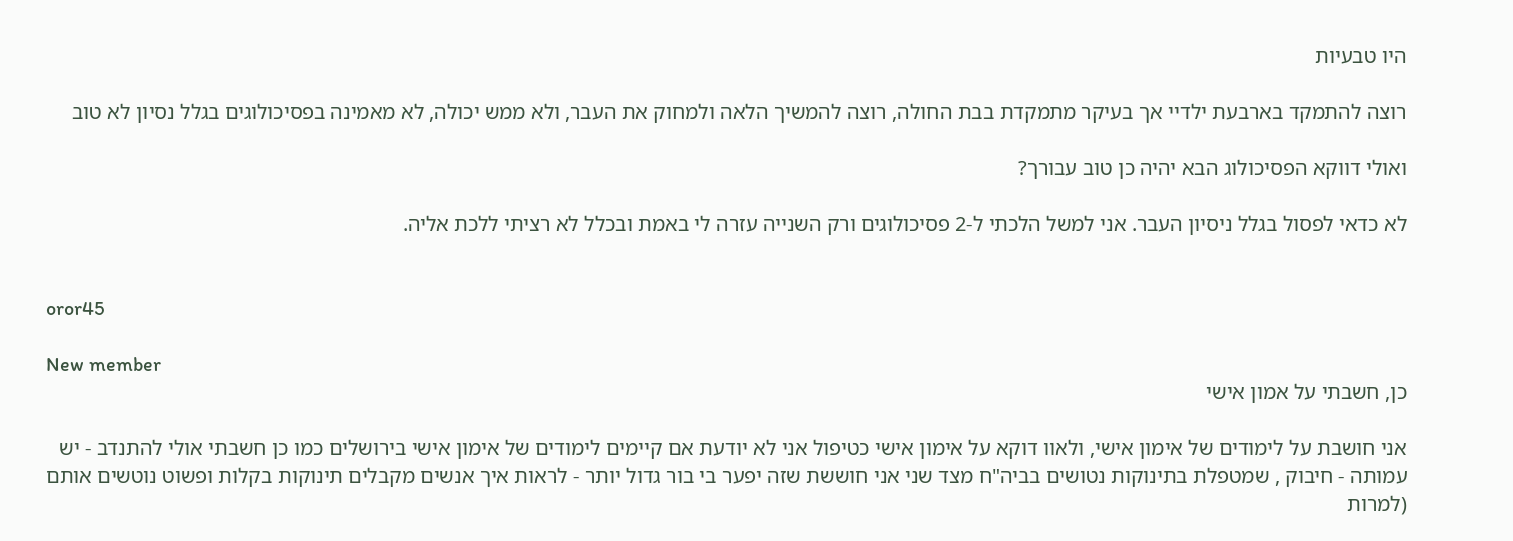היו טבעיות

רוצה להתמקד בארבעת ילדיי אך בעיקר מתמקדת בבת החולה, רוצה להמשיך הלאה ולמחוק את העבר, ולא ממש יכולה, לא מאמינה בפסיכולוגים בגלל נסיון לא טוב

ואולי דווקא הפסיכולוג הבא יהיה כן טוב עבורך?

לא כדאי לפסול בגלל ניסיון העבר. אני למשל הלכתי ל-2 פסיכולוגים ורק השנייה עזרה לי באמת ובכלל לא רציתי ללכת אליה.


oror45

New member
כן, חשבתי על אמון אישי

אני חושבת על לימודים של אימון אישי, ולאוו דוקא על אימון אישי כטיפול אני לא יודעת אם קיימים לימודים של אימון אישי בירושלים כמו כן חשבתי אולי להתנדב - יש עמותה - חיבוק , שמטפלת בתינוקות נטושים בביה"ח מצד שני אני חוששת שזה יפער בי בור גדול יותר - לראות איך אנשים מקבלים תינוקות בקלות ופשוט נוטשים אותם (למרות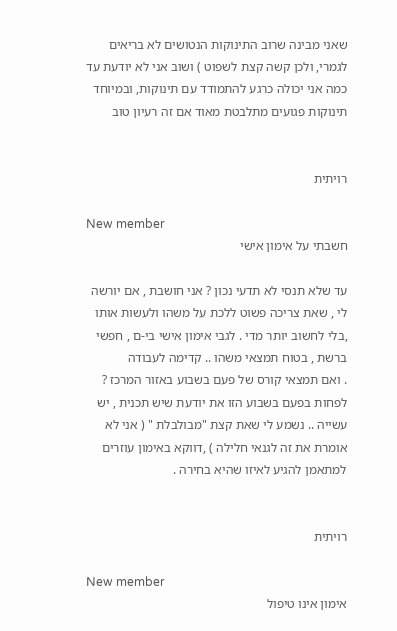שאני מבינה שרוב התינוקות הנטושים לא בריאים לגמרי, ולכן קשה קצת לשפוט ) ושוב אני לא יודעת עד כמה אני יכולה כרגע להתמודד עם תינוקות, ובמיוחד תינוקות פגועים מתלבטת מאוד אם זה רעיון טוב


רויתית

New member
חשבתי על אימון אישי

עד שלא תנסי לא תדעי נכון ? אני חושבת , אם יורשה לי , שאת צריכה פשוט ללכת על משהו ולעשות אותו ,בלי לחשוב יותר מדי . לגבי אימון אישי בי-ם , חפשי ברשת , בטוח תמצאי משהו .. קדימה לעבודה
. ואם תמצאי קורס של פעם בשבוע באזור המרכז ? לפחות בפעם בשבוע הזו את יודעת שיש תכנית , יש עשייה .. נשמע לי שאת קצת "מבולבלת " ( אני לא אומרת את זה לגנאי חלילה ) ,דווקא באימון עוזרים למתאמן להגיע לאיזו שהיא בחירה .


רויתית

New member
אימון אינו טיפול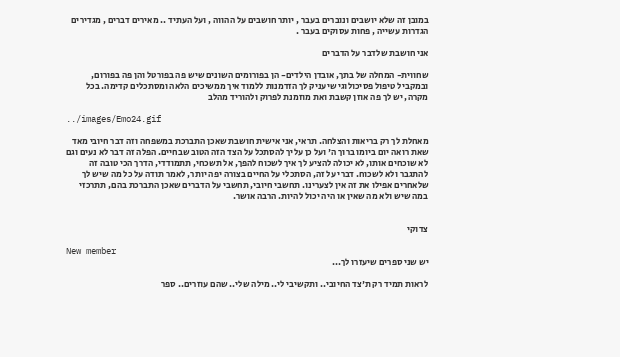במובן זה שלא יושבים ונוברים בעבר , יותר חושבים על ההווה , ועל העתיד .. מאירים דברים , מגדירים הגדרות עשייה , פחות עסוקים בעבר .

אני חושבת שלדבר על הדברים

שחווית- המחלה של בתך, אובדן הילדים- הן בפורומים השונים שיש פה בפורטל והן פה בפורום, ובמקביל טיפול פסיכולוגי שיעניק לך הזדמנות ללמוד איך ממשיכים הלאה ומסתכלים קדימה. בכל מקרה, יש לך פה אוזן קשבת ואת מוזמנת לפרוק ולהוריד מהלב

../images/Emo24.gif

מאחלת לך רק בריאות והצלחה. תראי, אני אישית חושבת שאכן התברכת במשפחה וזה דבר חיובי מאד שאת רואה יום ביומו ברוך ה' ועל כן עליך להסתכל על הצד הזה הטוב שבחיים. הפלה זה דבר לא נעים וגם לא שוכחים אותו, לא יכולה להציע לך איך לשכוח להפך, אל תשכחי, תתמודדי, הדרך הכי טובה זה להתגבר ולא לשכוח. דברי על זה, הסתכלי על החיים בצורה יפה יותר, לאמר תודה על כל מה שיש לך שלאחרים אפילו את זה אין לצערינו. תחשבי חיובי, תחשבי על הדברים שאכן התברכת בהם, תתרכזי במה שיש ולא מה שאין או היה יכול להיות. הרבה אושר.


צדוקי

New member
יש שני ספרים שיעזרו לך...

לראות תמיד רק ת'צד החיובי.. ותקשיבי לי.. מילה שלי.. שהם עוזרים.. ספר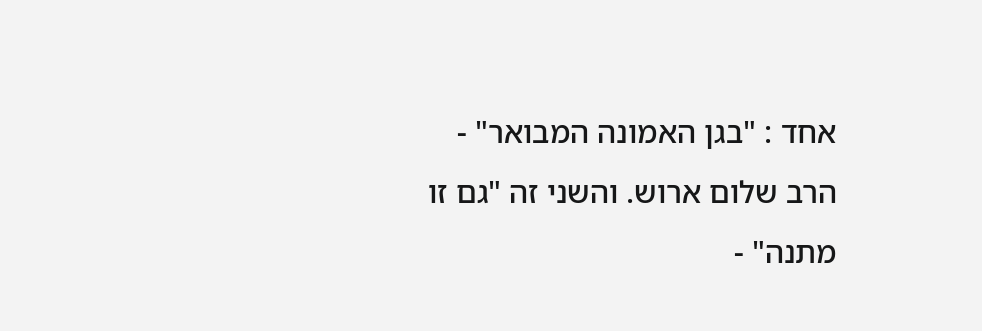אחד : "בגן האמונה המבואר" - הרב שלום ארוש. והשני זה "גם זו מתנה" -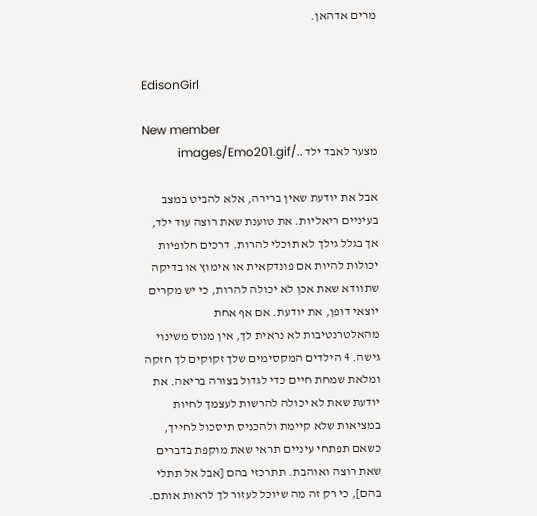מרים אדהאן.


EdisonGirl

New member
מצער לאבד ילד ../images/Emo201.gif

אבל את יודעת שאין ברירה, אלא להביט במצב בעיניים ריאליות. את טוענת שאת רוצה עוד ילד, אך בגלל גילך לא תוכלי להרות. דרכים חלופיות יכולות להיות אם פונדקאית או אימוץ או בדיקה שתוודא שאת אכן לא יכולה להרות, כי יש מקרים יוצאי דופן, את יודעת. אם אף אחת מהאלטרנטיבות לא נראית לך, אין מנוס משינוי גישה. 4 הילדים המקסימים שלך זקוקים לך חזקה ומלאת שמחת חיים כדי לגדול בצורה בריאה. את יודעת שאת לא יכולה להרשות לעצמך לחיות במציאות שלא קיימת ולהכניס תיסכול לחייך, כשאם תפתחי עיניים תראי שאת מוקפת בדברים שאת רוצה ואוהבת. תתרכזי בהם [אבל אל תתלי בהם], כי רק זה מה שיוכל לעזור לך לראות אותם.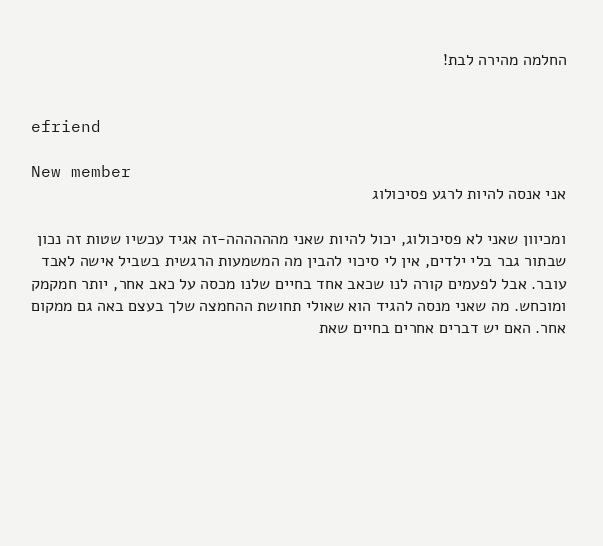החלמה מהירה לבת!


efriend

New member
אני אנסה להיות לרגע פסיכולוג

ומכיוון שאני לא פסיכולוג, יכול להיות שאני מהההההה-זה אגיד עכשיו שטות זה נכון שבתור גבר בלי ילדים, אין לי סיכוי להבין מה המשמעות הרגשית בשביל אישה לאבד עובר. אבל לפעמים קורה לנו שכאב אחד בחיים שלנו מכסה על כאב אחר, יותר חמקמק ומוכחש. מה שאני מנסה להגיד הוא שאולי תחושת ההחמצה שלך בעצם באה גם ממקום אחר. האם יש דברים אחרים בחיים שאת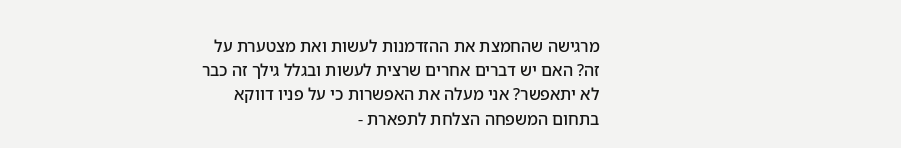מרגישה שהחמצת את ההזדמנות לעשות ואת מצטערת על זה? האם יש דברים אחרים שרצית לעשות ובגלל גילך זה כבר לא יתאפשר? אני מעלה את האפשרות כי על פניו דווקא בתחום המשפחה הצלחת לתפארת -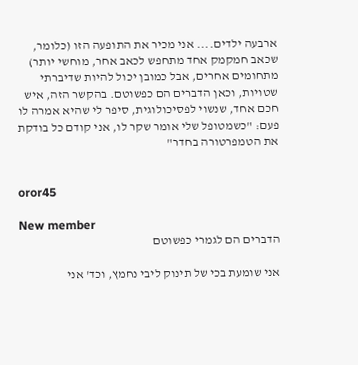ארבעה ילדים.... אני מכיר את התופעה הזו (כלומר, שכאב חמקמק אחד מתחפש לכאב אחר, מוחשי יותר) מתחומים אחרים, אבל כמובן יכול להיות שדיברתי שטויות, וכאן הדברים הם כפשוטם. בהקשר הזה, איש חכם אחד, שנשוי לפסיכולוגית, סיפר לי שהיא אמרה לו פעם: "כשמטופל שלי אומר שקר לו, אני קודם כל בודקת את הטמפרטורה בחדר"


oror45

New member
הדברים הם לגמרי כפשוטם

אני שומעת בכי של תינוק ליבי נחמץ, וכד' אני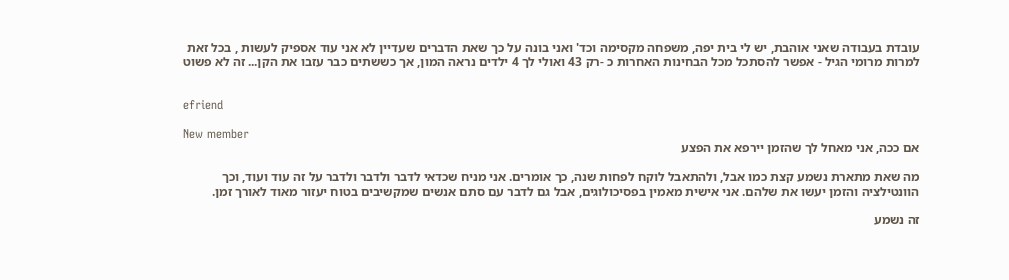עובדת בעבודה שאני אוהבת, יש לי בית יפה, משפחה מקסימה וכד' ואני בונה על כך שאת הדברים שעדיין לא אני עוד אספיק לעשות , בכל זאת למרות מרומי הגיל - אפשר להסתכל מכל הבחינות האחרות כ -רק 43 ואולי לך 4 ילדים נראה המון, אך כששתים כבר עזבו את הקן... זה לא פשוט


efriend

New member
אם ככה, אני מאחל לך שהזמן יירפא את הפצע

מה שאת מתארת נשמע קצת כמו אבל, ולהתאבל לוקח לפחות שנה, כך אומרים. אני מניח שכדאי לדבר ולדבר ולדבר על זה עוד ועוד, וכך הוונטילציה והזמן יעשו את שלהם. אני אישית מאמין בפסיכולוגים, אבל גם לדבר עם סתם אנשים שמקשיבים בטוח יעזור מאוד לאורך זמן.

זה נשמע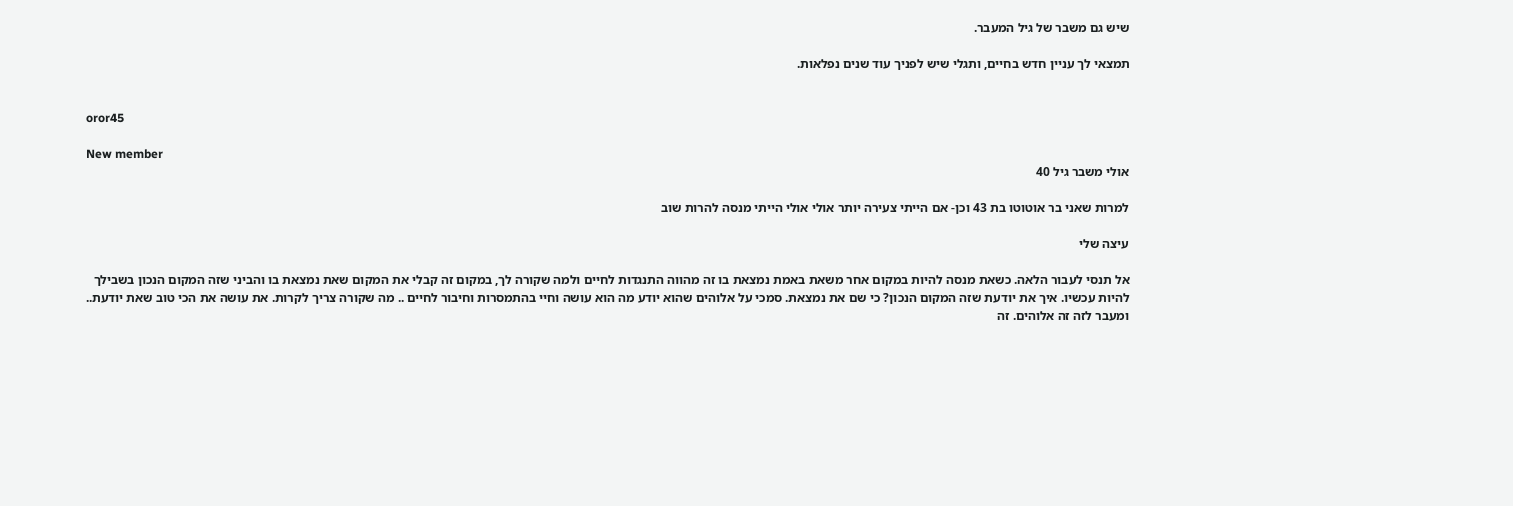שיש גם משבר של גיל המעבר.

תמצאי לך עניין חדש בחיים, ותגלי שיש לפניך עוד שנים נפלאות.


oror45

New member
אולי משבר גיל 40

למרות שאני בר אוטוטו בת 43 וכן- אם הייתי צעירה יותר אולי אולי הייתי מנסה להרות שוב

עיצה שלי

אל תנסי לעבור הלאה. כשאת מנסה להיות במקום אחר משאת באמת נמצאת בו זה מהווה התנגדות לחיים ולמה שקורה לך, במקום זה קבלי את המקום שאת נמצאת בו והביני שזה המקום הנכון בשבילך להיות עכשיו. איך את יודעת שזה המקום הנכון? כי שם את נמצאת. סמכי על אלוהים שהוא יודע מה הוא עושה וחיי בהתמסרות וחיבור לחיים .. מה שקורה צריך לקרות. את עושה את הכי טוב שאת יודעת.. ומעבר לזה זה אלוהים. זה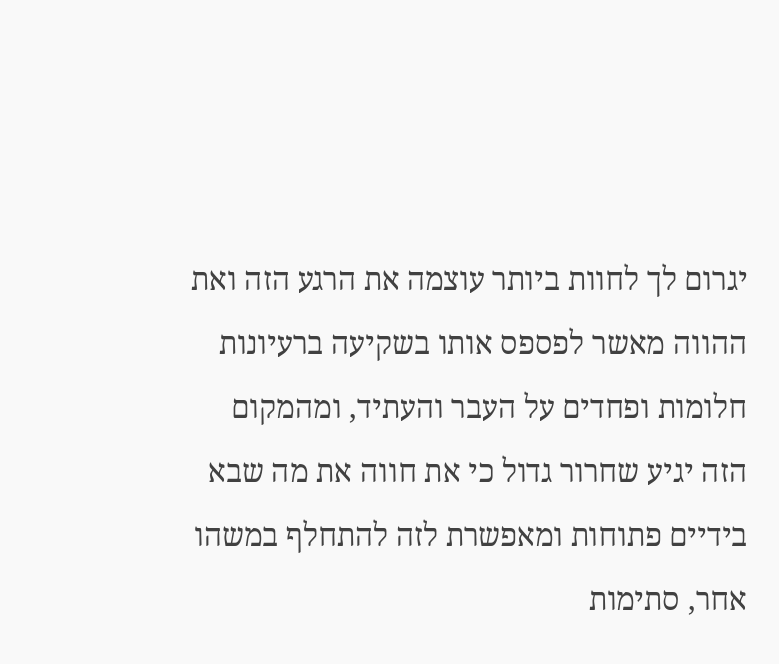יגרום לך לחוות ביותר עוצמה את הרגע הזה ואת ההווה מאשר לפספס אותו בשקיעה ברעיונות חלומות ופחדים על העבר והעתיד, ומהמקום הזה יגיע שחרור גדול כי את חווה את מה שבא בידיים פתוחות ומאפשרת לזה להתחלף במשהו אחר, סתימות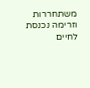משתחררות וזרימה נכנסת לחיים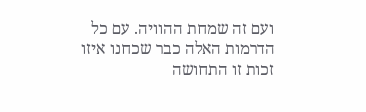ועם זה שמחת ההוויה. עם כל הדרמות האלה כבר שכחנו איזו זכות זו התחושה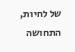של לחיות, התחושה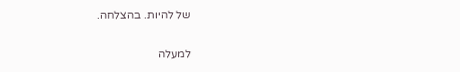של להיות. בהצלחה.

למעלה